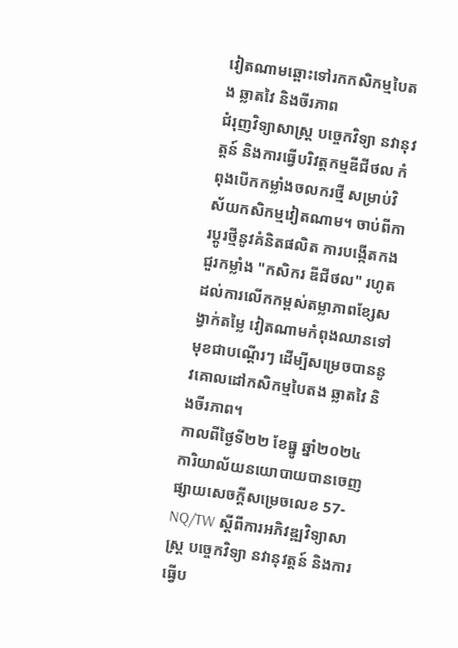វៀតណាមឆ្ពោះទៅរកកសិកម្មបៃតង ឆ្លាតវៃ និងចីរភាព
ជំរុញវិទ្យាសាស្ត្រ បច្ចេកវិទ្យា នវានុវត្តន៍ និងការធ្វើបរិវត្តកម្មឌីជីថល កំពុងបើកកម្លាំងចលករថ្មី សម្រាប់វិស័យកសិកម្មវៀតណាម។ ចាប់ពីការប្តូរថ្មីនូវគំនិតផលិត ការបង្កើតកងជួរកម្លាំង "កសិករ ឌីជីថល" រហូតដល់ការលើកកម្ពស់តម្លាភាពខ្សែសង្វាក់តម្លៃ វៀតណាមកំពុងឈានទៅមុខជាបណ្ដើរៗ ដើម្បីសម្រេចបាននូវគោលដៅកសិកម្មបៃតង ឆ្លាតវៃ និងចីរភាព។
កាលពីថ្ងៃទី២២ ខែធ្នូ ឆ្នាំ២០២៤ ការិយាល័យនយោបាយបានចេញផ្សាយសេចក្តីសម្រេចលេខ 57-NQ/TW ស្តីពីការអភិវឌ្ឍវិទ្យាសាស្ត្រ បច្ចេកវិទ្យា នវានុវត្តន៍ និងការធ្វើប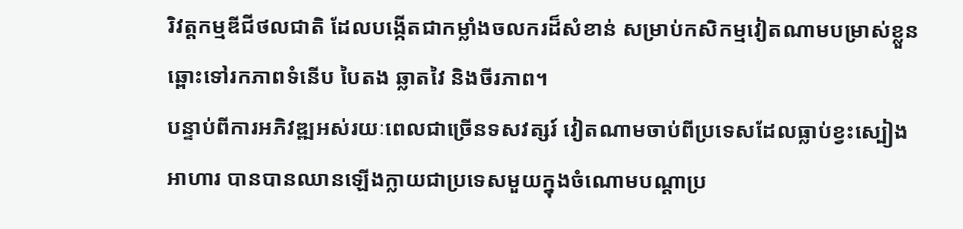រិវត្តកម្មឌីជីថលជាតិ ដែលបង្កើតជាកម្លាំងចលករដ៏សំខាន់ សម្រាប់កសិកម្មវៀតណាមបម្រាស់ខ្លួនឆ្ពោះទៅរកភាពទំនើប បៃតង ឆ្លាតវៃ និងចីរភាព។
បន្ទាប់ពីការអភិវឌ្ឍអស់រយៈពេលជាច្រើនទសវត្សរ៍ វៀតណាមចាប់ពីប្រទេសដែលធ្លាប់ខ្វះស្បៀងអាហារ បានបានឈានឡើងក្លាយជាប្រទេសមួយក្នុងចំណោមបណ្តាប្រ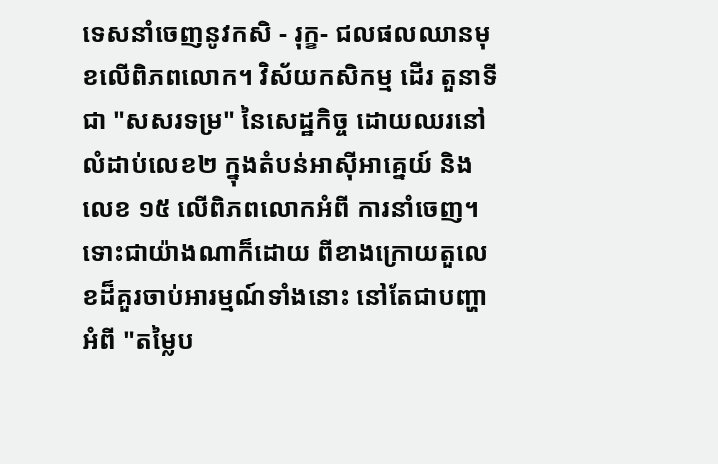ទេសនាំចេញនូវកសិ - រុក្ខ- ជលផលឈានមុខលើពិភពលោក។ វិស័យកសិកម្ម ដើរ តួនាទីជា "សសរទម្រ" នៃសេដ្ឋកិច្ច ដោយឈរនៅលំដាប់លេខ២ ក្នុងតំបន់អាស៊ីអាគ្នេយ៍ និងលេខ ១៥ លើពិភពលោកអំពី ការនាំចេញ។
ទោះជាយ៉ាងណាក៏ដោយ ពីខាងក្រោយតួលេខដ៏គួរចាប់អារម្មណ៍ទាំងនោះ នៅតែជាបញ្ហាអំពី "តម្លៃប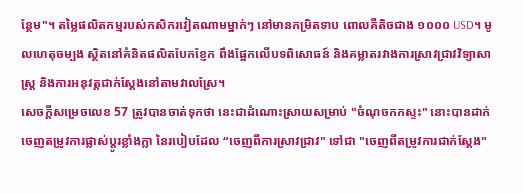ន្ថែម"។ តម្លៃផលិតកម្មរបស់កសិករវៀតណាមម្នាក់ៗ នៅមានកម្រិតទាប ពោលគឺតិចជាង ១០០០ USD។ មូលហេតុចម្បង ស្ថិតនៅគំនិតផលិតបែកខ្ញែក ពឹងផ្អែកលើបទពិសោធន៍ និងគម្លាតរវាងការស្រាវជ្រាវវិទ្យាសាស្ត្រ និងការអនុវត្តជាក់ស្តែងនៅតាមវាលស្រែ។
សេចក្តីសម្រេចលេខ 57 ត្រូវបានចាត់ទុកថា នេះជាដំណោះស្រាយសម្រាប់ "ចំណុចកកស្ទះ" នោះបានដាក់ចេញតម្រូវការផ្លាស់ប្តូរខ្លាំងក្លា នៃរបៀបដែល “ចេញពីការស្រាវជ្រាវ" ទៅជា "ចេញពីតម្រូវការជាក់ស្តែង"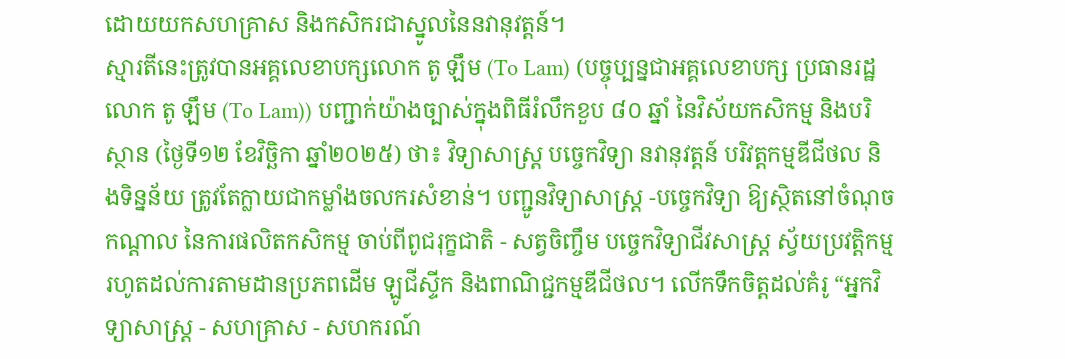ដោយយកសហគ្រាស និងកសិករជាស្នូលនៃនវានុវត្តន៍។
ស្មារតីនេះត្រូវបានអគ្គលេខាបក្សលោក តូ ឡឹម (To Lam) (បច្ចុប្បន្នជាអគ្គលេខាបក្ស ប្រធានរដ្ឋ លោក តូ ឡឹម (To Lam)) បញ្ជាក់យ៉ាងច្បាស់ក្នុងពិធីរំលឹកខួប ៨០ ឆ្នាំ នៃវិស័យកសិកម្ម និងបរិស្ថាន (ថ្ងៃទី១២ ខែវិច្ឆិកា ឆ្នាំ២០២៥) ថា៖ វិទ្យាសាស្ត្រ បច្ចេកវិទ្យា នវានុវត្តន៍ បរិវត្តកម្មឌីជីថល និងទិន្នន័យ ត្រូវតែក្លាយជាកម្លាំងចលករសំខាន់។ បញ្ជូនវិទ្យាសាស្ត្រ -បច្ចេកវិទ្យា ឱ្យស្ថិតនៅចំណុចកណ្តាល នៃការផលិតកសិកម្ម ចាប់ពីពូជរុក្ខជាតិ - សត្វចិញ្ចឹម បច្ចេកវិទ្យាជីវសាស្ត្រ ស្វ័យប្រវត្តិកម្ម រហូតដល់ការតាមដានប្រភពដើម ឡូជីស្ទីក និងពាណិជ្ជកម្មឌីជីថល។ លើកទឹកចិត្តដល់គំរូ “អ្នកវិទ្យាសាស្ត្រ - សហគ្រាស - សហករណ៍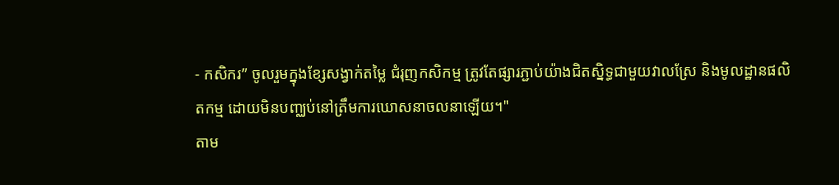- កសិករ” ចូលរួមក្នុងខ្សែសង្វាក់តម្លៃ ជំរុញកសិកម្ម ត្រូវតែផ្សារភ្ជាប់យ៉ាងជិតស្និទ្ធជាមួយវាលស្រែ និងមូលដ្ឋានផលិតកម្ម ដោយមិនបញ្ឈប់នៅត្រឹមការឃោសនាចលនាឡើយ។"
តាម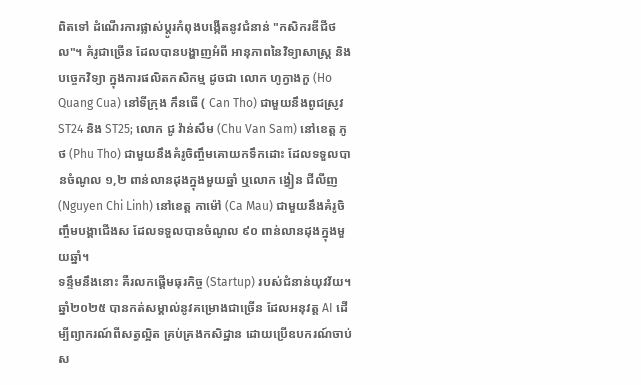ពិតទៅ ដំណើរការផ្លាស់ប្តូរកំពុងបង្កើតនូវជំនាន់ "កសិករឌីជីថល"។ គំរូជាច្រើន ដែលបានបង្ហាញអំពី អានុភាពនៃវិទ្យាសាស្ត្រ និងបច្ចេកវិទ្យា ក្នុងការផលិតកសិកម្ម ដូចជា លោក ហូក្វាងកួ (Ho Quang Cua) នៅទីក្រុង កឹនធើ ( Can Tho) ជាមួយនឹងពូជស្រូវ ST24 និង ST25; លោក ជូ វ៉ាន់សឹម (Chu Van Sam) នៅខេត្ត ភូថ (Phu Tho) ជាមួយនឹងគំរូចិញ្ចឹមគោយកទឹកដោះ ដែលទទួលបានចំណូល ១,២ ពាន់លានដុងក្នុងមួយឆ្នាំ ឬលោក ង្វៀន ជីលីញ (Nguyen Chi Linh) នៅខេត្ត កាម៉ៅ (Ca Mau) ជាមួយនឹងគំរូចិញ្ចឹមបង្គាជើងស ដែលទទួលបានចំណូល ៩០ ពាន់លានដុងក្នុងមួយឆ្នាំ។
ទន្ទឹមនឹងនោះ គឺរលកផ្ដើមធុរកិច្ច (Startup) របស់ជំនាន់យុវវ័យ។ ឆ្នាំ២០២៥ បានកត់សម្គាល់នូវគម្រោងជាច្រើន ដែលអនុវត្ត AI ដើម្បីព្យាករណ៍ពីសត្វល្អិត គ្រប់គ្រងកសិដ្ឋាន ដោយប្រើឧបករណ៍ចាប់ស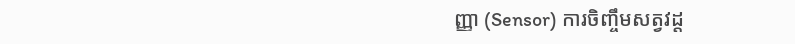ញ្ញា (Sensor) ការចិញ្ចឹមសត្វវដ្ត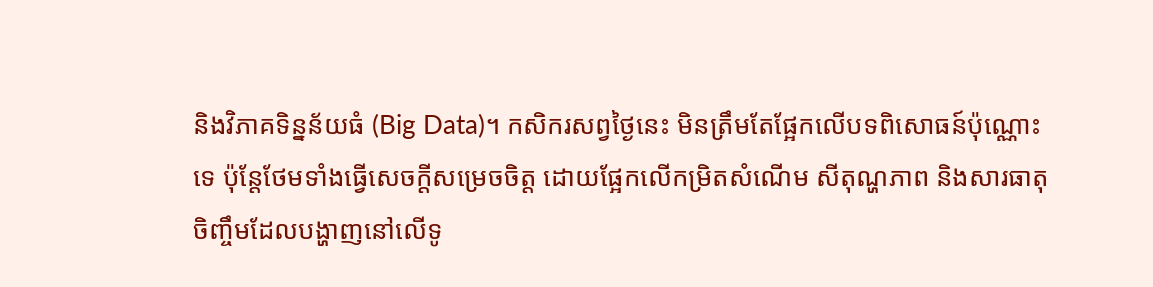និងវិភាគទិន្នន័យធំ (Big Data)។ កសិករសព្វថ្ងៃនេះ មិនត្រឹមតែផ្អែកលើបទពិសោធន៍ប៉ុណ្ណោះទេ ប៉ុន្តែថែមទាំងធ្វើសេចក្ដីសម្រេចចិត្ត ដោយផ្អែកលើកម្រិតសំណើម សីតុណ្ហភាព និងសារធាតុចិញ្ចឹមដែលបង្ហាញនៅលើទូ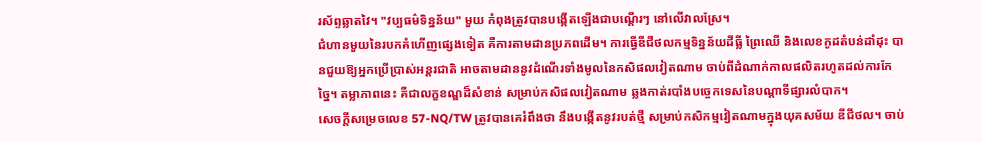រស័ព្ទឆ្លាតវៃ។ "វប្បធម៌ទិន្នន័យ" មួយ កំពុងត្រូវបានបង្កើតឡើងជាបណ្តើរៗ នៅលើវាលស្រែ។
ជំហានមួយនៃរបកគំហើញផ្សេងទៀត គឺការតាមដានប្រភពដើម។ ការធ្វើឌីជីថលកម្មទិន្នន័យដីធ្លី ព្រៃឈើ និងលេខកូដតំបន់ដាំដុះ បានជួយឱ្យអ្នកប្រើប្រាស់អន្តរជាតិ អាចតាមដាននូវដំណើរទាំងមូលនៃកសិផលវៀតណាម ចាប់ពីដំណាក់កាលផលិតរហូតដល់ការកែច្នៃ។ តម្លាភាពនេះ គឺជាលក្ខខណ្ឌដ៏សំខាន់ សម្រាប់កសិផលវៀតណាម ឆ្លងកាត់របាំងបច្ចេកទេសនៃបណ្ដាទីផ្សារលំបាក។
សេចក្តីសម្រេចលេខ 57-NQ/TW ត្រូវបានគេរំពឹងថា នឹងបង្កើតនូវរបត់ថ្មី សម្រាប់កសិកម្មវៀតណាមក្នុងយុគសម័យ ឌីជីថល។ ចាប់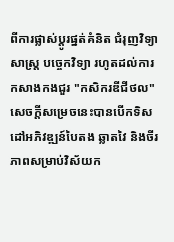ពីការផ្លាស់ប្តូរផ្នត់គំនិត ជំរុញវិទ្យាសាស្ត្រ បច្ចេកវិទ្យា រហូតដល់ការកសាងកងជួរ "កសិករឌីជីថល" សេចក្តីសម្រេចនេះបានបើកទិសដៅអភិវឌ្ឍន៍បៃតង ឆ្លាតវៃ និងចីរភាពសម្រាប់វិស័យក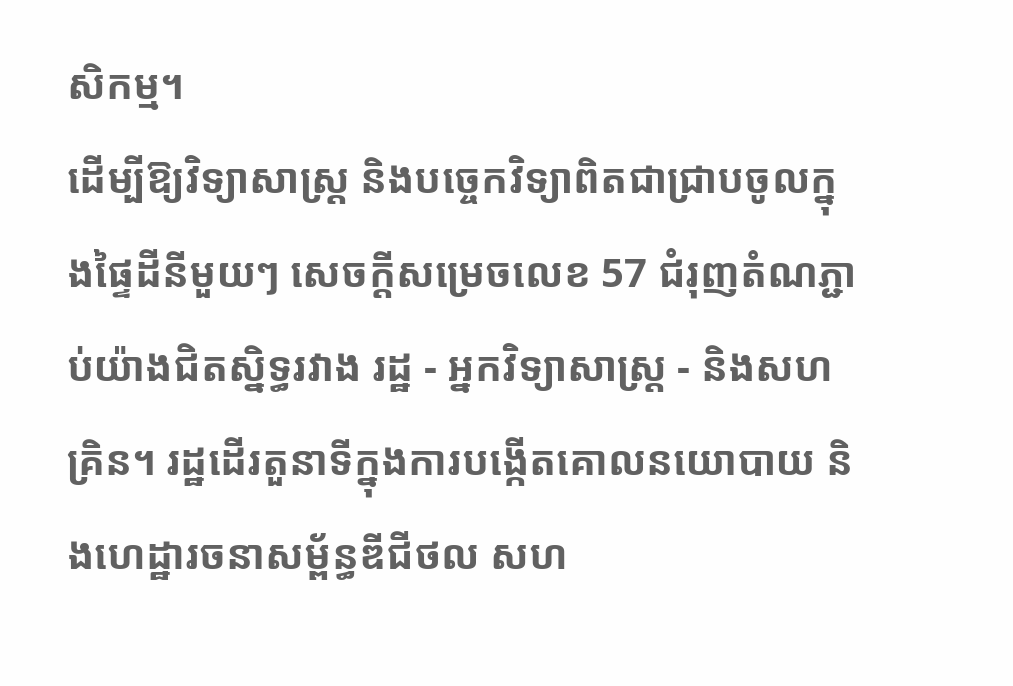សិកម្ម។
ដើម្បីឱ្យវិទ្យាសាស្ត្រ និងបច្ចេកវិទ្យាពិតជាជ្រាបចូលក្នុងផ្ទៃដីនីមួយៗ សេចក្តីសម្រេចលេខ 57 ជំរុញតំណភ្ជាប់យ៉ាងជិតស្និទ្ធរវាង រដ្ឋ - អ្នកវិទ្យាសាស្ត្រ - និងសហគ្រិន។ រដ្ឋដើរតួនាទីក្នុងការបង្កើតគោលនយោបាយ និងហេដ្ឋារចនាសម្ព័ន្ធឌីជីថល សហ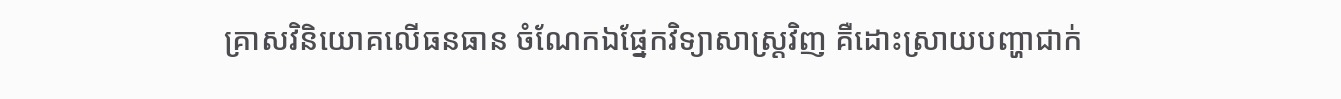គ្រាសវិនិយោគលើធនធាន ចំណែកឯផ្នែកវិទ្យាសាស្ត្រវិញ គឺដោះស្រាយបញ្ហាជាក់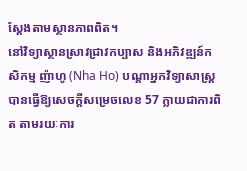ស្តែងតាមស្ថានភាពពិត។
នៅវិទ្យាស្ថានស្រាវជ្រាវកប្បាស និងអភិវឌ្ឍន៍កសិកម្ម ញ៉ាហូ (Nha Ho) បណ្តាអ្នកវិទ្យាសាស្ត្របានធ្វើឱ្យសេចក្តីសម្រេចលេខ 57 ក្លាយជាការពិត តាមរយៈការ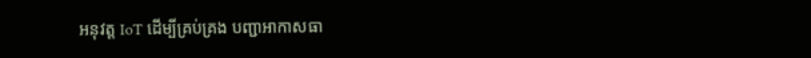អនុវត្ត IoT ដើម្បីគ្រប់គ្រង បញ្ជាអាកាសធា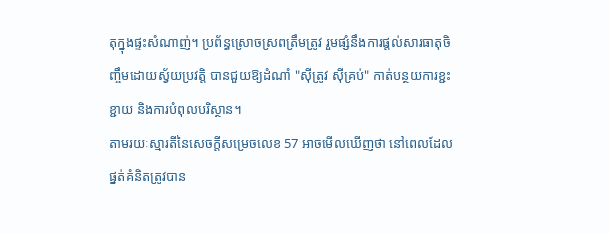តុក្នុងផ្ទះសំណាញ់។ ប្រព័ន្ធស្រោចស្រពត្រឹមត្រូវ រួមផ្សំនឹងការផ្តល់សារធាតុចិញ្ចឹមដោយស្វ័យប្រវត្តិ បានជួយឱ្យដំណាំ "ស៊ីត្រូវ ស៊ីគ្រប់" កាត់បន្ថយការខ្ជះខ្ជាយ និងការបំពុលបរិស្ថាន។
តាមរយៈស្មារតីនៃសេចក្តីសម្រេចលេខ 57 អាចមើលឃើញថា នៅពេលដែលផ្នត់គំនិតត្រូវបាន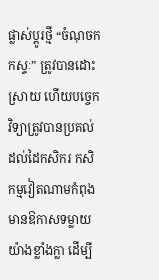ផ្លាស់ប្តូរថ្មី “ចំណុចកកស្ទៈ” ត្រូវបានដោះស្រាយ ហើយបច្ចេកវិទ្យាត្រូវបានប្រគល់ដល់ដៃកសិករ កសិកម្មវៀតណាមកំពុងមានឱកាសទម្លាយយ៉ាងខ្លាំងក្លា ដើម្បី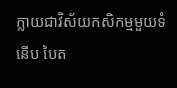ក្លាយជាវិស័យកសិកម្មមួយទំនើប បៃត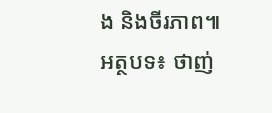ង និងចីរភាព៕
អត្ថបទ៖ ថាញ់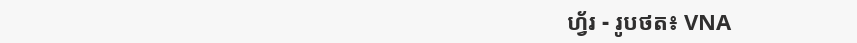ហ័្វរ - រូបថត៖ VNA